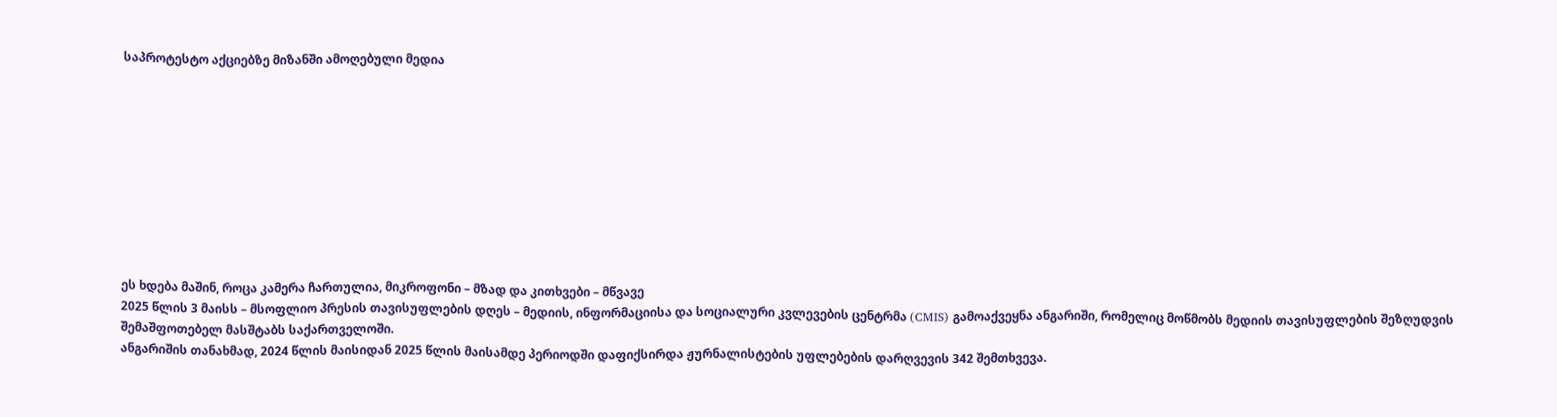საპროტესტო აქციებზე მიზანში ამოღებული მედია










ეს ხდება მაშინ, როცა კამერა ჩართულია, მიკროფონი – მზად და კითხვები – მწვავე
2025 წლის 3 მაისს – მსოფლიო პრესის თავისუფლების დღეს – მედიის, ინფორმაციისა და სოციალური კვლევების ცენტრმა (CMIS) გამოაქვეყნა ანგარიში, რომელიც მოწმობს მედიის თავისუფლების შეზღუდვის შემაშფოთებელ მასშტაბს საქართველოში.
ანგარიშის თანახმად, 2024 წლის მაისიდან 2025 წლის მაისამდე პერიოდში დაფიქსირდა ჟურნალისტების უფლებების დარღვევის 342 შემთხვევა.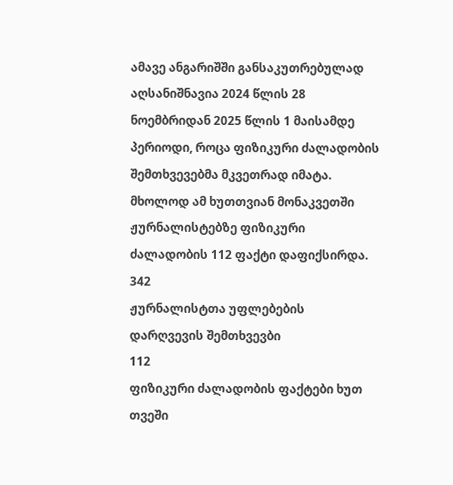ამავე ანგარიშში განსაკუთრებულად აღსანიშნავია 2024 წლის 28 ნოემბრიდან 2025 წლის 1 მაისამდე პერიოდი, როცა ფიზიკური ძალადობის შემთხვევებმა მკვეთრად იმატა. მხოლოდ ამ ხუთთვიან მონაკვეთში ჟურნალისტებზე ფიზიკური ძალადობის 112 ფაქტი დაფიქსირდა.
342
ჟურნალისტთა უფლებების დარღვევის შემთხვევბი
112
ფიზიკური ძალადობის ფაქტები ხუთ თვეში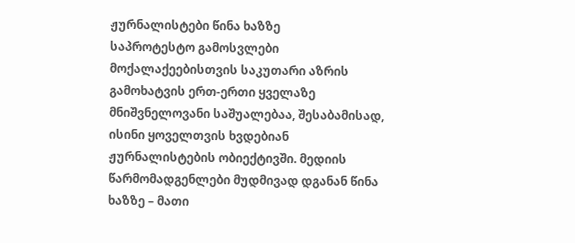ჟურნალისტები წინა ხაზზე
საპროტესტო გამოსვლები მოქალაქეებისთვის საკუთარი აზრის გამოხატვის ერთ-ერთი ყველაზე მნიშვნელოვანი საშუალებაა, შესაბამისად, ისინი ყოველთვის ხვდებიან ჟურნალისტების ობიექტივში. მედიის წარმომადგენლები მუდმივად დგანან წინა ხაზზე – მათი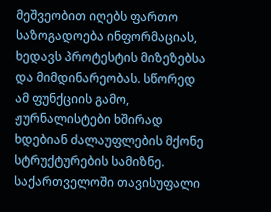მეშვეობით იღებს ფართო საზოგადოება ინფორმაციას, ხედავს პროტესტის მიზეზებსა და მიმდინარეობას. სწორედ ამ ფუნქციის გამო, ჟურნალისტები ხშირად ხდებიან ძალაუფლების მქონე სტრუქტურების სამიზნე.
საქართველოში თავისუფალი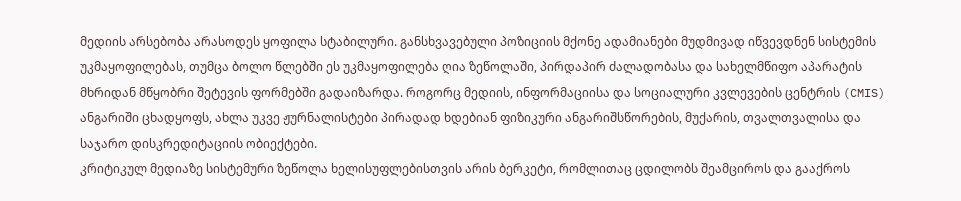მედიის არსებობა არასოდეს ყოფილა სტაბილური. განსხვავებული პოზიციის მქონე ადამიანები მუდმივად იწვევდნენ სისტემის უკმაყოფილებას, თუმცა ბოლო წლებში ეს უკმაყოფილება ღია ზეწოლაში, პირდაპირ ძალადობასა და სახელმწიფო აპარატის მხრიდან მწყობრი შეტევის ფორმებში გადაიზარდა. როგორც მედიის, ინფორმაციისა და სოციალური კვლევების ცენტრის (CMIS) ანგარიში ცხადყოფს, ახლა უკვე ჟურნალისტები პირადად ხდებიან ფიზიკური ანგარიშსწორების, მუქარის, თვალთვალისა და საჯარო დისკრედიტაციის ობიექტები.
კრიტიკულ მედიაზე სისტემური ზეწოლა ხელისუფლებისთვის არის ბერკეტი, რომლითაც ცდილობს შეამციროს და გააქროს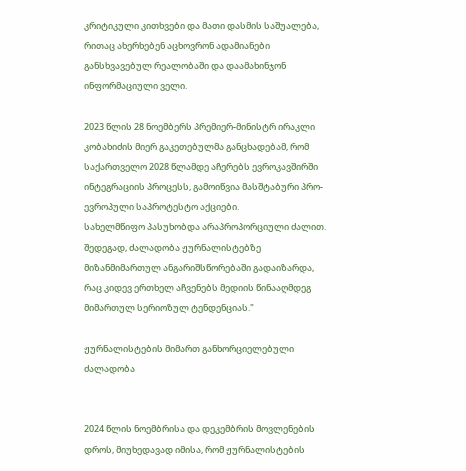კრიტიკული კითხვები და მათი დასმის საშუალება, რითაც ახერხებენ აცხოვრონ ადამიანები განსხვავებულ რეალობაში და დაამახინჯონ ინფორმაციული ველი.

2023 წლის 28 ნოემბერს პრემიერ-მინისტრ ირაკლი კობახიძის მიერ გაკეთებულმა განცხადებამ, რომ საქართველო 2028 წლამდე აჩერებს ევროკავშირში ინტეგრაციის პროცესს, გამოიწვია მასშტაბური პრო-ევროპული საპროტესტო აქციები.
სახელმწიფო პასუხობდა არაპროპორციული ძალით.
შედეგად, ძალადობა ჟურნალისტებზე მიზანმიმართულ ანგარიშსწორებაში გადაიზარდა, რაც კიდევ ერთხელ აჩვენებს მედიის წინააღმდეგ მიმართულ სერიოზულ ტენდენციას."

ჟურნალისტების მიმართ განხორციელებული ძალადობა


2024 წლის ნოემბრისა და დეკემბრის მოვლენების დროს, მიუხედავად იმისა, რომ ჟურნალისტების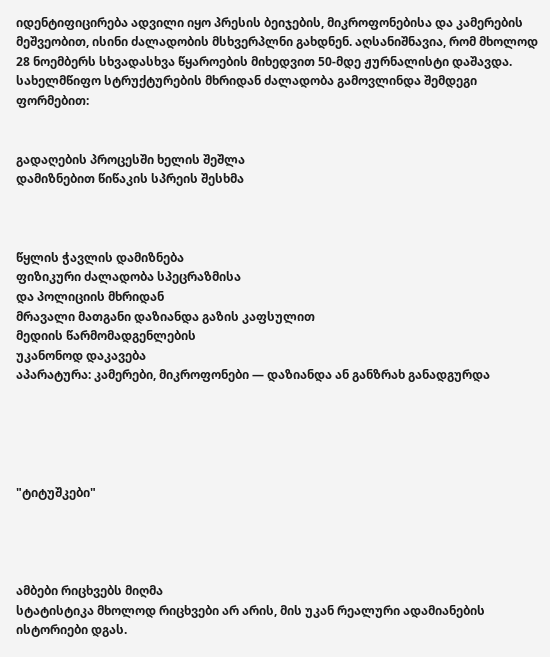იდენტიფიცირება ადვილი იყო პრესის ბეიჯების, მიკროფონებისა და კამერების მეშვეობით, ისინი ძალადობის მსხვერპლნი გახდნენ. აღსანიშნავია, რომ მხოლოდ 28 ნოემბერს სხვადასხვა წყაროების მიხედვით 50-მდე ჟურნალისტი დაშავდა.
სახელმწიფო სტრუქტურების მხრიდან ძალადობა გამოვლინდა შემდეგი ფორმებით:


გადაღების პროცესში ხელის შეშლა
დამიზნებით წიწაკის სპრეის შესხმა



წყლის ჭავლის დამიზნება
ფიზიკური ძალადობა სპეცრაზმისა
და პოლიციის მხრიდან
მრავალი მათგანი დაზიანდა გაზის კაფსულით
მედიის წარმომადგენლების
უკანონოდ დაკავება
აპარატურა: კამერები, მიკროფონები — დაზიანდა ან განზრახ განადგურდა





"ტიტუშკები"




ამბები რიცხვებს მიღმა
სტატისტიკა მხოლოდ რიცხვები არ არის, მის უკან რეალური ადამიანების ისტორიები დგას.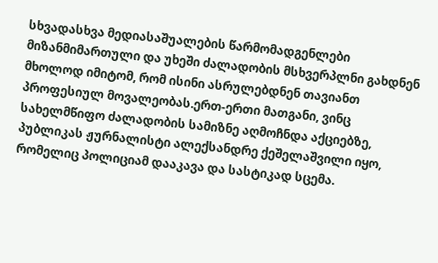სხვადასხვა მედიასაშუალების წარმომადგენლები მიზანმიმართული და უხეში ძალადობის მსხვერპლნი გახდნენ მხოლოდ იმიტომ, რომ ისინი ასრულებდნენ თავიანთ პროფესიულ მოვალეობას.ერთ-ერთი მათგანი, ვინც სახელმწიფო ძალადობის სამიზნე აღმოჩნდა აქციებზე, პუბლიკას ჟურნალისტი ალექსანდრე ქეშელაშვილი იყო, რომელიც პოლიციამ დააკავა და სასტიკად სცემა.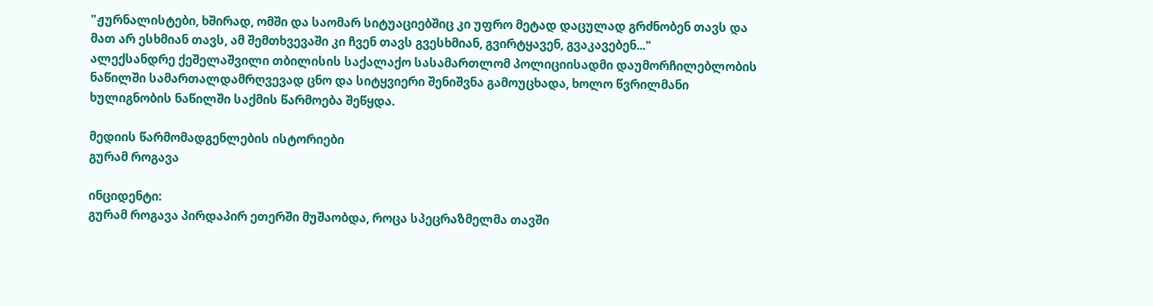"ჟურნალისტები, ხშირად, ომში და საომარ სიტუაციებშიც კი უფრო მეტად დაცულად გრძნობენ თავს და მათ არ ესხმიან თავს, ამ შემთხვევაში კი ჩვენ თავს გვესხმიან, გვირტყავენ, გვაკავებენ..."
ალექსანდრე ქეშელაშვილი თბილისის საქალაქო სასამართლომ პოლიციისადმი დაუმორჩილებლობის ნაწილში სამართალდამრღვევად ცნო და სიტყვიერი შენიშვნა გამოუცხადა, ხოლო წვრილმანი ხულიგნობის ნაწილში საქმის წარმოება შეწყდა.

მედიის წარმომადგენლების ისტორიები
გურამ როგავა

ინციდენტი:
გურამ როგავა პირდაპირ ეთერში მუშაობდა, როცა სპეცრაზმელმა თავში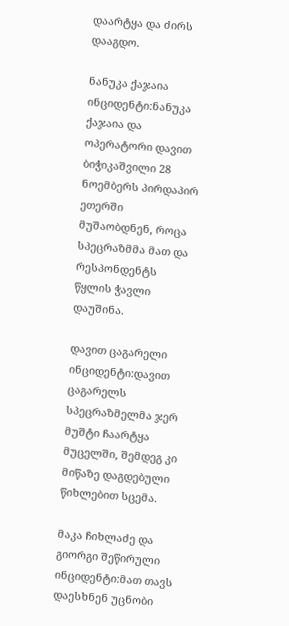დაარტყა და ძირს დააგდო.

ნანუკა ქაჯაია
ინციდენტი:ნანუკა ქაჯაია და ოპერატორი დავით ბიჭიკაშვილი 28 ნოემბერს პირდაპირ ეთერში მუშაობდნენ, როცა სპეცრაზმმა მათ და რესპონდენტს წყლის ჭავლი დაუშინა.

დავით ცაგარელი
ინციდენტი:დავით ცაგარელს სპეცრაზმელმა ჯერ მუშტი ჩაარტყა მუცელში, შემდეგ კი მიწაზე დაგდებული წიხლებით სცემა.

მაკა ჩიხლაძე და გიორგი შეწირული
ინციდენტი:მათ თავს დაესხნენ უცნობი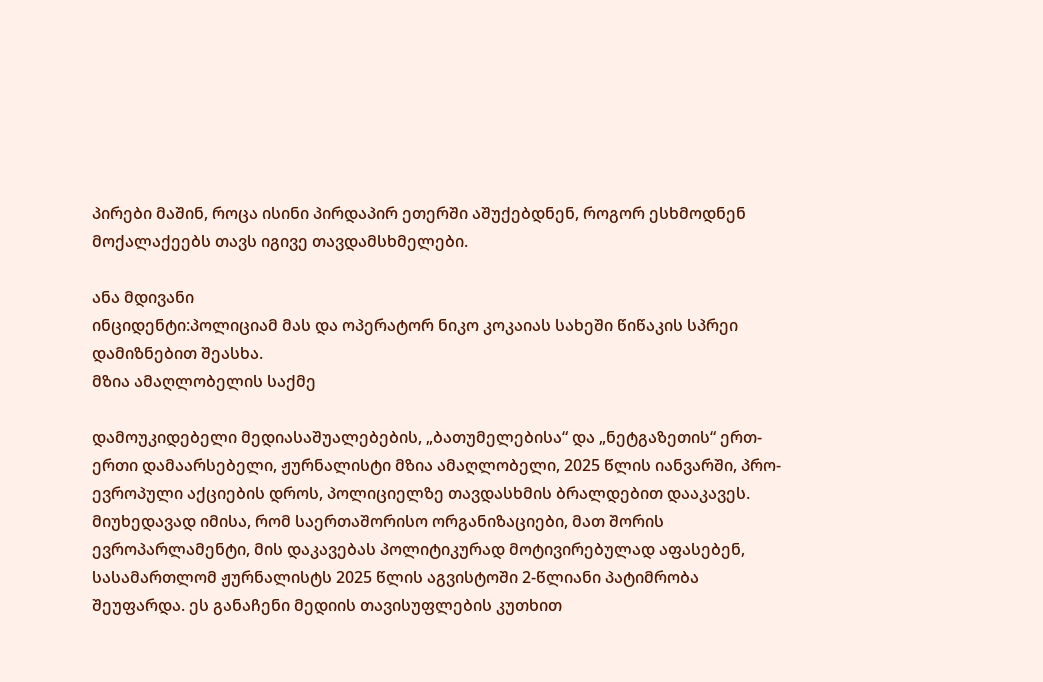პირები მაშინ, როცა ისინი პირდაპირ ეთერში აშუქებდნენ, როგორ ესხმოდნენ მოქალაქეებს თავს იგივე თავდამსხმელები.

ანა მდივანი
ინციდენტი:პოლიციამ მას და ოპერატორ ნიკო კოკაიას სახეში წიწაკის სპრეი დამიზნებით შეასხა.
მზია ამაღლობელის საქმე

დამოუკიდებელი მედიასაშუალებების, „ბათუმელებისა“ და „ნეტგაზეთის“ ერთ-ერთი დამაარსებელი, ჟურნალისტი მზია ამაღლობელი, 2025 წლის იანვარში, პრო-ევროპული აქციების დროს, პოლიციელზე თავდასხმის ბრალდებით დააკავეს. მიუხედავად იმისა, რომ საერთაშორისო ორგანიზაციები, მათ შორის ევროპარლამენტი, მის დაკავებას პოლიტიკურად მოტივირებულად აფასებენ, სასამართლომ ჟურნალისტს 2025 წლის აგვისტოში 2-წლიანი პატიმრობა შეუფარდა. ეს განაჩენი მედიის თავისუფლების კუთხით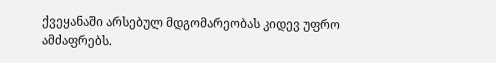ქვეყანაში არსებულ მდგომარეობას კიდევ უფრო ამძაფრებს.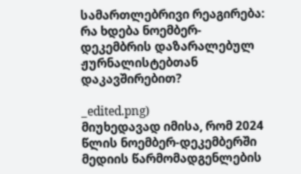სამართლებრივი რეაგირება: რა ხდება ნოემბერ-დეკემბრის დაზარალებულ ჟურნალისტებთან დაკავშირებით?

_edited.png)
მიუხედავად იმისა, რომ 2024 წლის ნოემბერ-დეკემბერში მედიის წარმომადგენლების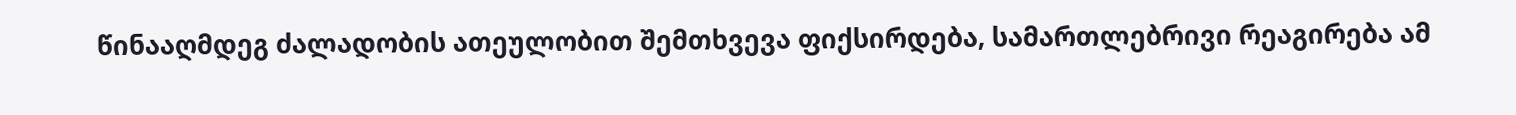წინააღმდეგ ძალადობის ათეულობით შემთხვევა ფიქსირდება, სამართლებრივი რეაგირება ამ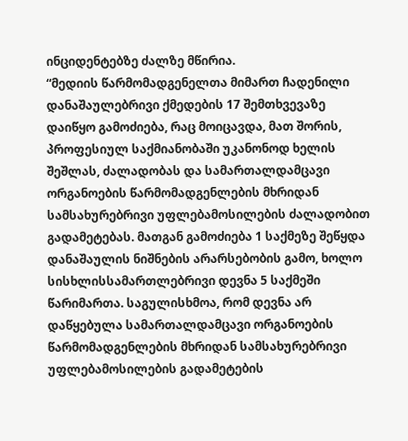ინციდენტებზე ძალზე მწირია.
“მედიის წარმომადგენელთა მიმართ ჩადენილი დანაშაულებრივი ქმედების 17 შემთხვევაზე დაიწყო გამოძიება, რაც მოიცავდა, მათ შორის, პროფესიულ საქმიანობაში უკანონოდ ხელის შეშლას, ძალადობას და სამართალდამცავი ორგანოების წარმომადგენლების მხრიდან სამსახურებრივი უფლებამოსილების ძალადობით გადამეტებას. მათგან გამოძიება 1 საქმეზე შეწყდა დანაშაულის ნიშნების არარსებობის გამო, ხოლო სისხლისსამართლებრივი დევნა 5 საქმეში წარიმართა. საგულისხმოა, რომ დევნა არ დაწყებულა სამართალდამცავი ორგანოების წარმომადგენლების მხრიდან სამსახურებრივი უფლებამოსილების გადამეტების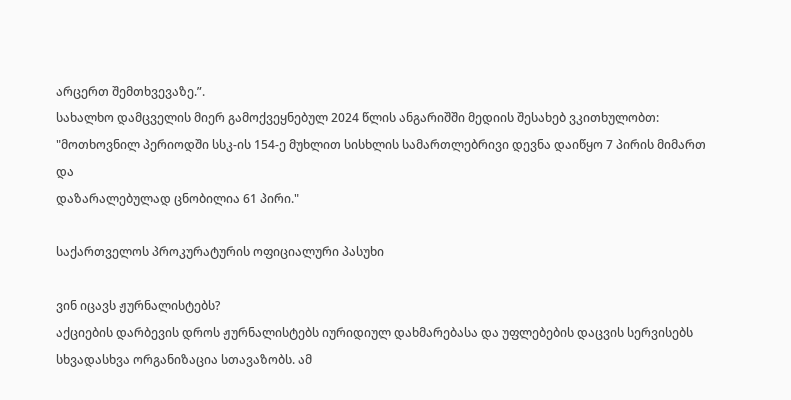არცერთ შემთხვევაზე.”.
სახალხო დამცველის მიერ გამოქვეყნებულ 2024 წლის ანგარიშში მედიის შესახებ ვკითხულობთ:
"მოთხოვნილ პერიოდში სსკ-ის 154-ე მუხლით სისხლის სამართლებრივი დევნა დაიწყო 7 პირის მიმართ და
დაზარალებულად ცნობილია 61 პირი."

საქართველოს პროკურატურის ოფიციალური პასუხი

ვინ იცავს ჟურნალისტებს?
აქციების დარბევის დროს ჟურნალისტებს იურიდიულ დახმარებასა და უფლებების დაცვის სერვისებს სხვადასხვა ორგანიზაცია სთავაზობს. ამ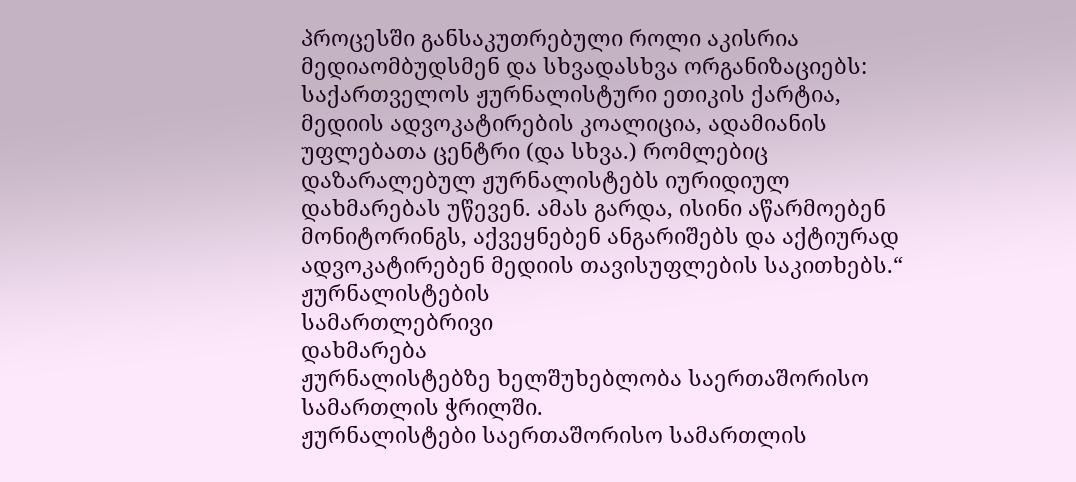პროცესში განსაკუთრებული როლი აკისრია მედიაომბუდსმენ და სხვადასხვა ორგანიზაციებს: საქართველოს ჟურნალისტური ეთიკის ქარტია, მედიის ადვოკატირების კოალიცია, ადამიანის უფლებათა ცენტრი (და სხვა.) რომლებიც დაზარალებულ ჟურნალისტებს იურიდიულ დახმარებას უწევენ. ამას გარდა, ისინი აწარმოებენ მონიტორინგს, აქვეყნებენ ანგარიშებს და აქტიურად ადვოკატირებენ მედიის თავისუფლების საკითხებს.“
ჟურნალისტების
სამართლებრივი
დახმარება
ჟურნალისტებზე ხელშუხებლობა საერთაშორისო სამართლის ჭრილში.
ჟურნალისტები საერთაშორისო სამართლის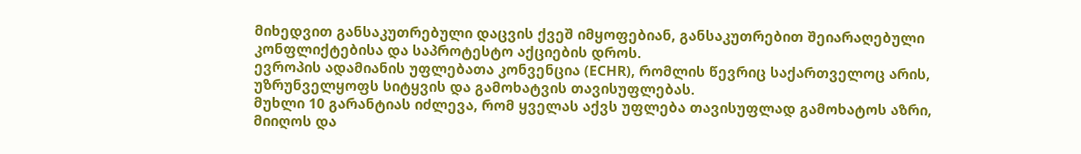მიხედვით განსაკუთრებული დაცვის ქვეშ იმყოფებიან, განსაკუთრებით შეიარაღებული კონფლიქტებისა და საპროტესტო აქციების დროს.
ევროპის ადამიანის უფლებათა კონვენცია (ECHR), რომლის წევრიც საქართველოც არის, უზრუნველყოფს სიტყვის და გამოხატვის თავისუფლებას.
მუხლი 10 გარანტიას იძლევა, რომ ყველას აქვს უფლება თავისუფლად გამოხატოს აზრი, მიიღოს და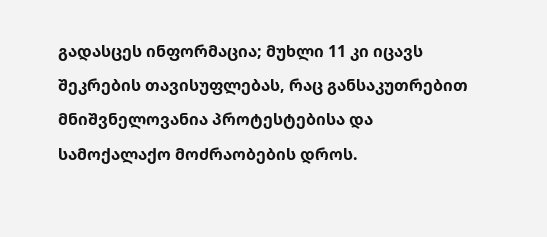გადასცეს ინფორმაცია; მუხლი 11 კი იცავს შეკრების თავისუფლებას, რაც განსაკუთრებით მნიშვნელოვანია პროტესტებისა და სამოქალაქო მოძრაობების დროს.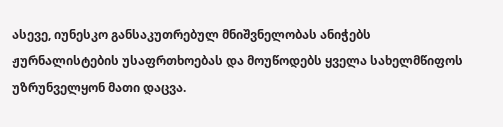ასევე, იუნესკო განსაკუთრებულ მნიშვნელობას ანიჭებს ჟურნალისტების უსაფრთხოებას და მოუწოდებს ყველა სახელმწიფოს უზრუნველყონ მათი დაცვა.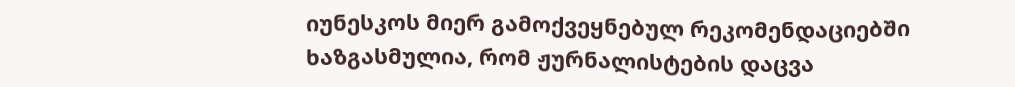იუნესკოს მიერ გამოქვეყნებულ რეკომენდაციებში ხაზგასმულია, რომ ჟურნალისტების დაცვა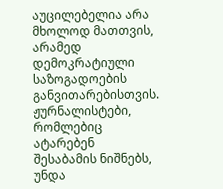აუცილებელია არა მხოლოდ მათთვის, არამედ დემოკრატიული საზოგადოების განვითარებისთვის.
ჟურნალისტები, რომლებიც ატარებენ შესაბამის ნიშნებს, უნდა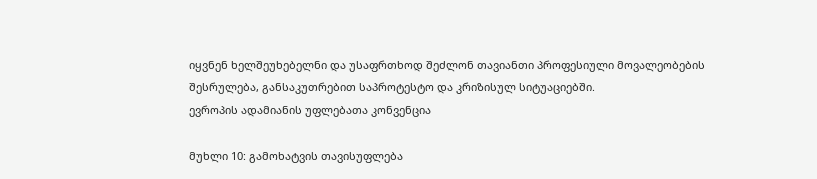იყვნენ ხელშეუხებელნი და უსაფრთხოდ შეძლონ თავიანთი პროფესიული მოვალეობების შესრულება, განსაკუთრებით საპროტესტო და კრიზისულ სიტუაციებში.
ევროპის ადამიანის უფლებათა კონვენცია

მუხლი 10: გამოხატვის თავისუფლება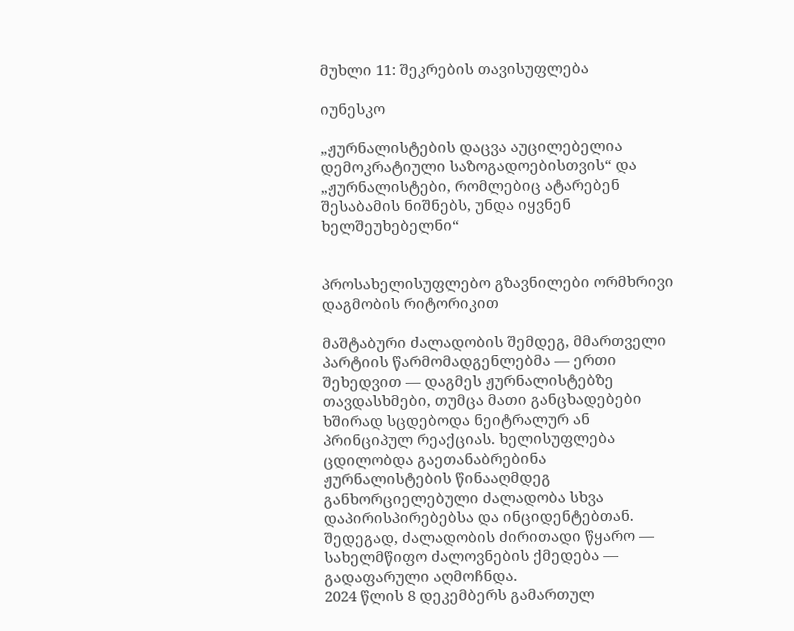მუხლი 11: შეკრების თავისუფლება

იუნესკო

„ჟურნალისტების დაცვა აუცილებელია დემოკრატიული საზოგადოებისთვის“ და „ჟურნალისტები, რომლებიც ატარებენ შესაბამის ნიშნებს, უნდა იყვნენ ხელშეუხებელნი“


პროსახელისუფლებო გზავნილები ორმხრივი დაგმობის რიტორიკით

მაშტაბური ძალადობის შემდეგ, მმართველი პარტიის წარმომადგენლებმა — ერთი შეხედვით — დაგმეს ჟურნალისტებზე თავდასხმები, თუმცა მათი განცხადებები ხშირად სცდებოდა ნეიტრალურ ან პრინციპულ რეაქციას. ხელისუფლება ცდილობდა გაეთანაბრებინა ჟურნალისტების წინააღმდეგ განხორციელებული ძალადობა სხვა დაპირისპირებებსა და ინციდენტებთან. შედეგად, ძალადობის ძირითადი წყარო — სახელმწიფო ძალოვნების ქმედება — გადაფარული აღმოჩნდა.
2024 წლის 8 დეკემბერს გამართულ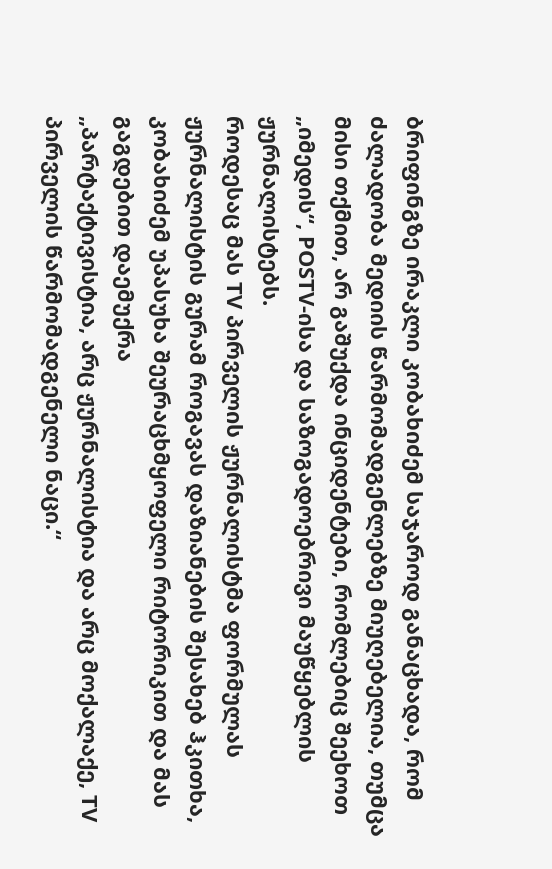ბრიფინგზე ირაკლი კობახიძემ საჯაროდ განაცხადა, რომ ძალადობა მედიის წარმომადგენლებზე მიუღებელია, თუმცა
მისი თქმით, არ გაშუქდა ინციდენტები, რომლებიც შეეხოთ „იმედის“, POSTV-ისა და საზოგადოებრივი მაუწყებლის ჟურნალისტებს.
როდესაც მას TV პირველის ჟურნალისტმა ფორმულას ჟურნალისტის გურამ როგავას დაზიანების შესახებ ჰკითხა, კობახიძემ უპასუხა შეურაცხმყოფელი რიტორიკით და მას გაგდებით დაემუქრა
„პარტაქტივისტია, არც ჟურნალისტია და არც მოქალაქე, TV პირველის წარმომადგენელი ნაცი.“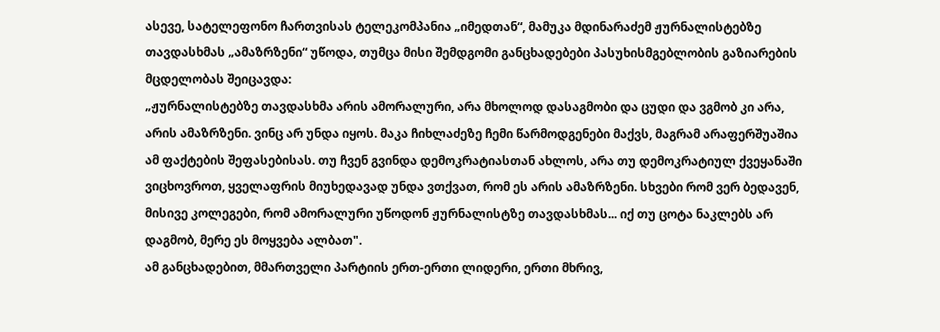ასევე, სატელეფონო ჩართვისას ტელეკომპანია „იმედთან“, მამუკა მდინარაძემ ჟურნალისტებზე თავდასხმას „ამაზრზენი“ უწოდა, თუმცა მისი შემდგომი განცხადებები პასუხისმგებლობის გაზიარების მცდელობას შეიცავდა:
„ჟურნალისტებზე თავდასხმა არის ამორალური, არა მხოლოდ დასაგმობი და ცუდი და ვგმობ კი არა, არის ამაზრზენი. ვინც არ უნდა იყოს. მაკა ჩიხლაძეზე ჩემი წარმოდგენები მაქვს, მაგრამ არაფერშუაშია ამ ფაქტების შეფასებისას. თუ ჩვენ გვინდა დემოკრატიასთან ახლოს, არა თუ დემოკრატიულ ქვეყანაში ვიცხოვროთ, ყველაფრის მიუხედავად უნდა ვთქვათ, რომ ეს არის ამაზრზენი. სხვები რომ ვერ ბედავენ, მისივე კოლეგები, რომ ამორალური უწოდონ ჟურნალისტზე თავდასხმას... იქ თუ ცოტა ნაკლებს არ დაგმობ, მერე ეს მოყვება ალბათ".
ამ განცხადებით, მმართველი პარტიის ერთ-ერთი ლიდერი, ერთი მხრივ,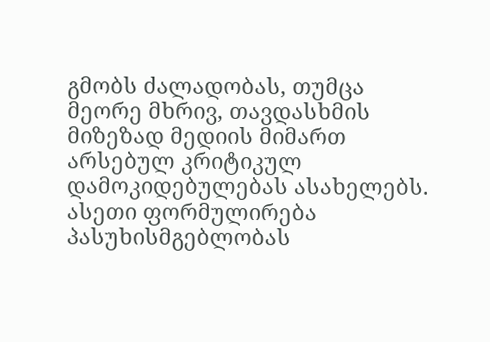გმობს ძალადობას, თუმცა მეორე მხრივ, თავდასხმის მიზეზად მედიის მიმართ არსებულ კრიტიკულ დამოკიდებულებას ასახელებს. ასეთი ფორმულირება პასუხისმგებლობას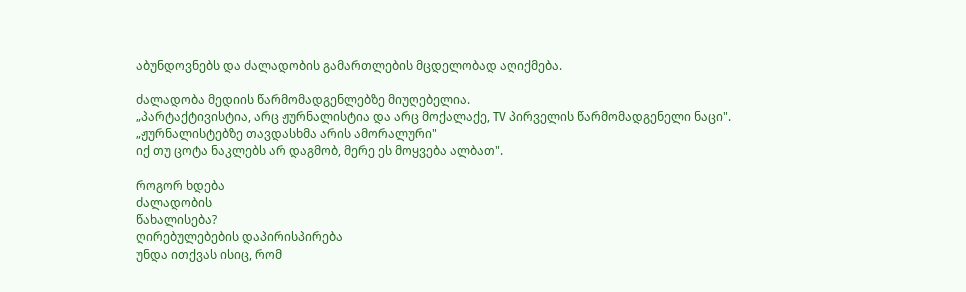აბუნდოვნებს და ძალადობის გამართლების მცდელობად აღიქმება.

ძალადობა მედიის წარმომადგენლებზე მიუღებელია.
„პარტაქტივისტია, არც ჟურნალისტია და არც მოქალაქე, TV პირველის წარმომადგენელი ნაცი".
„ჟურნალისტებზე თავდასხმა არის ამორალური"
იქ თუ ცოტა ნაკლებს არ დაგმობ, მერე ეს მოყვება ალბათ".

როგორ ხდება
ძალადობის
წახალისება?
ღირებულებების დაპირისპირება
უნდა ითქვას ისიც, რომ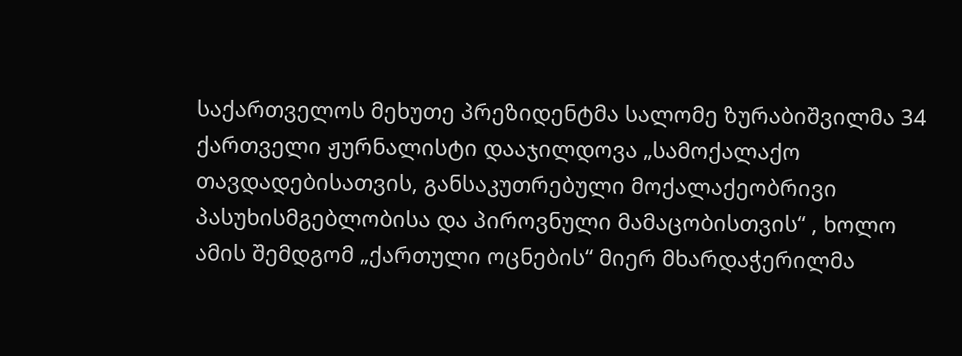საქართველოს მეხუთე პრეზიდენტმა სალომე ზურაბიშვილმა 34 ქართველი ჟურნალისტი დააჯილდოვა „სამოქალაქო თავდადებისათვის, განსაკუთრებული მოქალაქეობრივი პასუხისმგებლობისა და პიროვნული მამაცობისთვის“ , ხოლო ამის შემდგომ „ქართული ოცნების“ მიერ მხარდაჭერილმა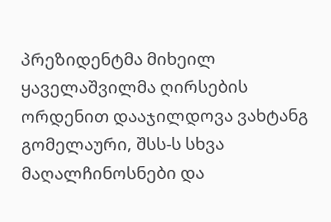პრეზიდენტმა მიხეილ ყაველაშვილმა ღირსების ორდენით დააჯილდოვა ვახტანგ გომელაური, შსს-ს სხვა მაღალჩინოსნები და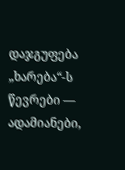დაჯგუფება „ხარება“-ს წევრები — ადამიანები,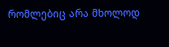რომლებიც არა მხოლოდ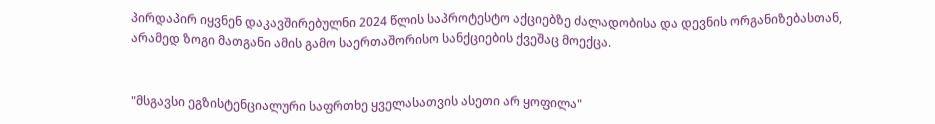პირდაპირ იყვნენ დაკავშირებულნი 2024 წლის საპროტესტო აქციებზე ძალადობისა და დევნის ორგანიზებასთან, არამედ ზოგი მათგანი ამის გამო საერთაშორისო სანქციების ქვეშაც მოექცა.


"მსგავსი ეგზისტენციალური საფრთხე ყველასათვის ასეთი არ ყოფილა"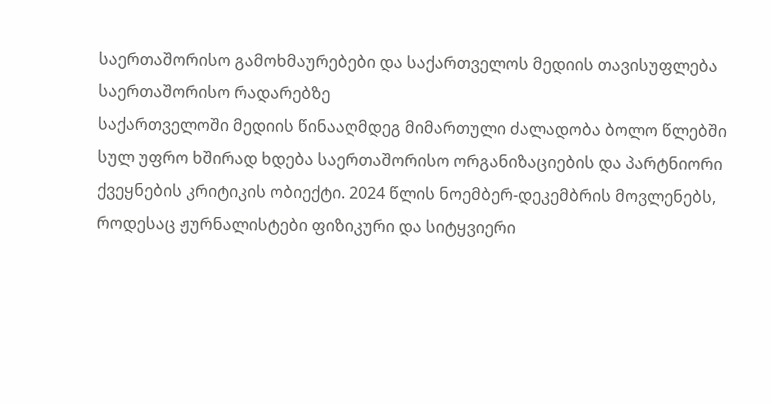საერთაშორისო გამოხმაურებები და საქართველოს მედიის თავისუფლება საერთაშორისო რადარებზე
საქართველოში მედიის წინააღმდეგ მიმართული ძალადობა ბოლო წლებში სულ უფრო ხშირად ხდება საერთაშორისო ორგანიზაციების და პარტნიორი ქვეყნების კრიტიკის ობიექტი. 2024 წლის ნოემბერ-დეკემბრის მოვლენებს, როდესაც ჟურნალისტები ფიზიკური და სიტყვიერი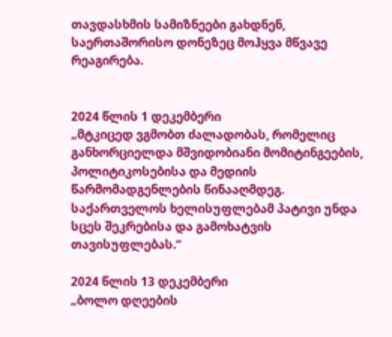თავდასხმის სამიზნეები გახდნენ, საერთაშორისო დონეზეც მოჰყვა მწვავე რეაგირება.


2024 წლის 1 დეკემბერი
„მტკიცედ ვგმობთ ძალადობას, რომელიც განხორციელდა მშვიდობიანი მომიტინგეების, პოლიტიკოსებისა და მედიის წარმომადგენლების წინააღმდეგ. საქართველოს ხელისუფლებამ პატივი უნდა სცეს შეკრებისა და გამოხატვის თავისუფლებას.“

2024 წლის 13 დეკემბერი
„ბოლო დღეების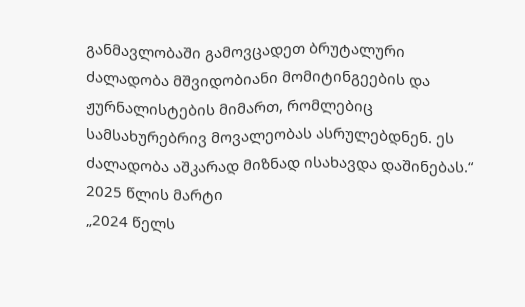განმავლობაში გამოვცადეთ ბრუტალური ძალადობა მშვიდობიანი მომიტინგეების და ჟურნალისტების მიმართ, რომლებიც სამსახურებრივ მოვალეობას ასრულებდნენ. ეს ძალადობა აშკარად მიზნად ისახავდა დაშინებას.“
2025 წლის მარტი
„2024 წელს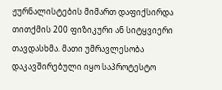ჟურნალისტების მიმართ დაფიქსირდა თითქმის 200 ფიზიკური ან სიტყვიერი თავდასხმა. მათი უმრავლესობა დაკავშირებული იყო საპროტესტო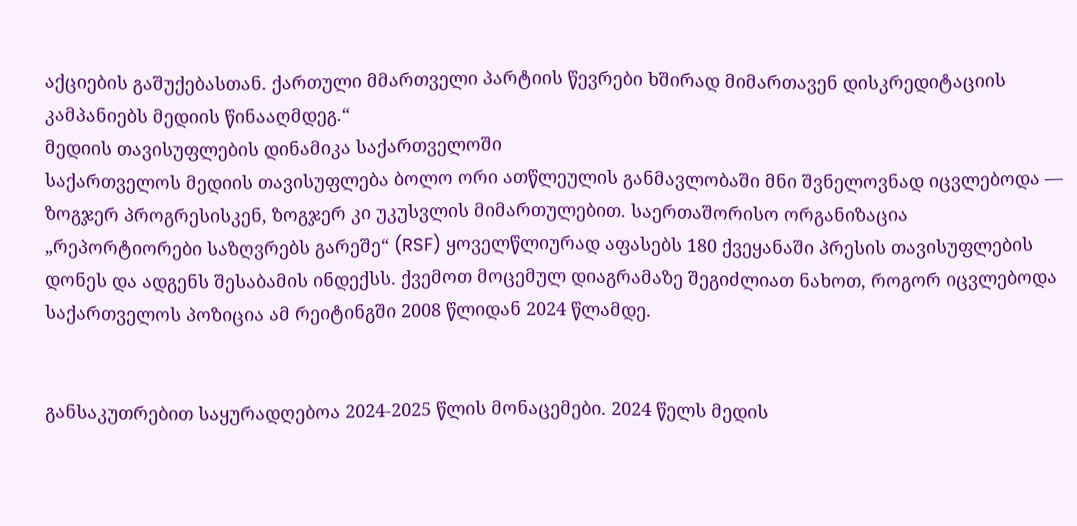აქციების გაშუქებასთან. ქართული მმართველი პარტიის წევრები ხშირად მიმართავენ დისკრედიტაციის კამპანიებს მედიის წინააღმდეგ.“
მედიის თავისუფლების დინამიკა საქართველოში
საქართველოს მედიის თავისუფლება ბოლო ორი ათწლეულის განმავლობაში მნი შვნელოვნად იცვლებოდა — ზოგჯერ პროგრესისკენ, ზოგჯერ კი უკუსვლის მიმართულებით. საერთაშორისო ორგანიზაცია „რეპორტიორები საზღვრებს გარეშე“ (RSF) ყოველწლიურად აფასებს 180 ქვეყანაში პრესის თავისუფლების დონეს და ადგენს შესაბამის ინდექსს. ქვემოთ მოცემულ დიაგრამაზე შეგიძლიათ ნახოთ, როგორ იცვლებოდა საქართველოს პოზიცია ამ რეიტინგში 2008 წლიდან 2024 წლამდე.


განსაკუთრებით საყურადღებოა 2024-2025 წლის მონაცემები. 2024 წელს მედის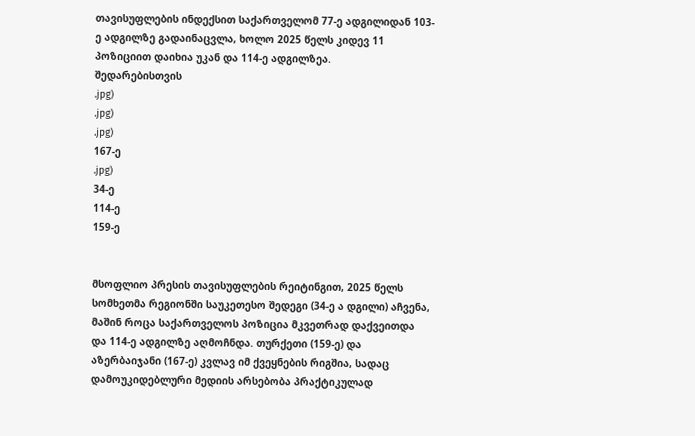თავისუფლების ინდექსით საქართველომ 77-ე ადგილიდან 103-ე ადგილზე გადაინაცვლა, ხოლო 2025 წელს კიდევ 11 პოზიციით დაიხია უკან და 114-ე ადგილზეა.
შედარებისთვის
.jpg)
.jpg)
.jpg)
167-ე
.jpg)
34-ე
114-ე
159-ე


მსოფლიო პრესის თავისუფლების რეიტინგით, 2025 წელს სომხეთმა რეგიონში საუკეთესო შედეგი (34‑ე ა დგილი) აჩვენა, მაშინ როცა საქართველოს პოზიცია მკვეთრად დაქვეითდა და 114‑ე ადგილზე აღმოჩნდა. თურქეთი (159‑ე) და აზერბაიჯანი (167‑ე) კვლავ იმ ქვეყნების რიგშია, სადაც დამოუკიდებლური მედიის არსებობა პრაქტიკულად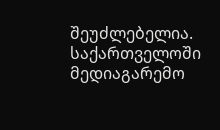შეუძლებელია.
საქართველოში მედიაგარემო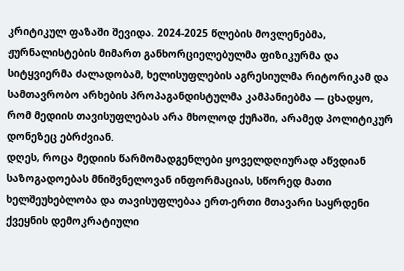კრიტიკულ ფაზაში შევიდა. 2024-2025 წლების მოვლენებმა, ჟურნალისტების მიმართ განხორციელებულმა ფიზიკურმა და სიტყვიერმა ძალადობამ, ხელისუფლების აგრესიულმა რიტორიკამ და სამთავრობო არხების პროპაგანდისტულმა კამპანიებმა — ცხადყო, რომ მედიის თავისუფლებას არა მხოლოდ ქუჩაში, არამედ პოლიტიკურ დონეზეც ებრძვიან.
დღეს, როცა მედიის წარმომადგენლები ყოველდღიურად აწვდიან საზოგადოებას მნიშვნელოვან ინფორმაციას, სწორედ მათი ხელშეუხებლობა და თავისუფლებაა ერთ-ერთი მთავარი საყრდენი ქვეყნის დემოკრატიული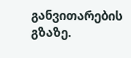განვითარების გზაზე.